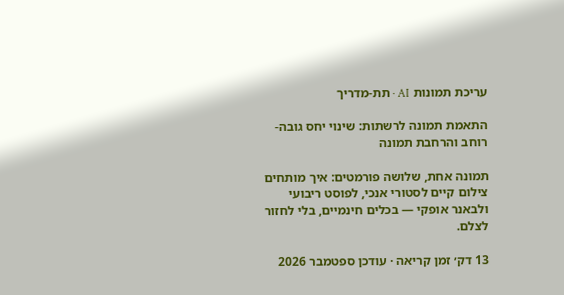עריכת תמונות AI · תת-מדריך

התאמת תמונה לרשתות: שינוי יחס גובה-רוחב והרחבת תמונה

תמונה אחת, שלושה פורמטים: איך מותחים צילום קיים לסטורי אנכי, לפוסט ריבועי ולבאנר אופקי — בכלים חינמיים, בלי לחזור לצלם.

13 דק׳ זמן קריאה · עודכן ספטמבר 2026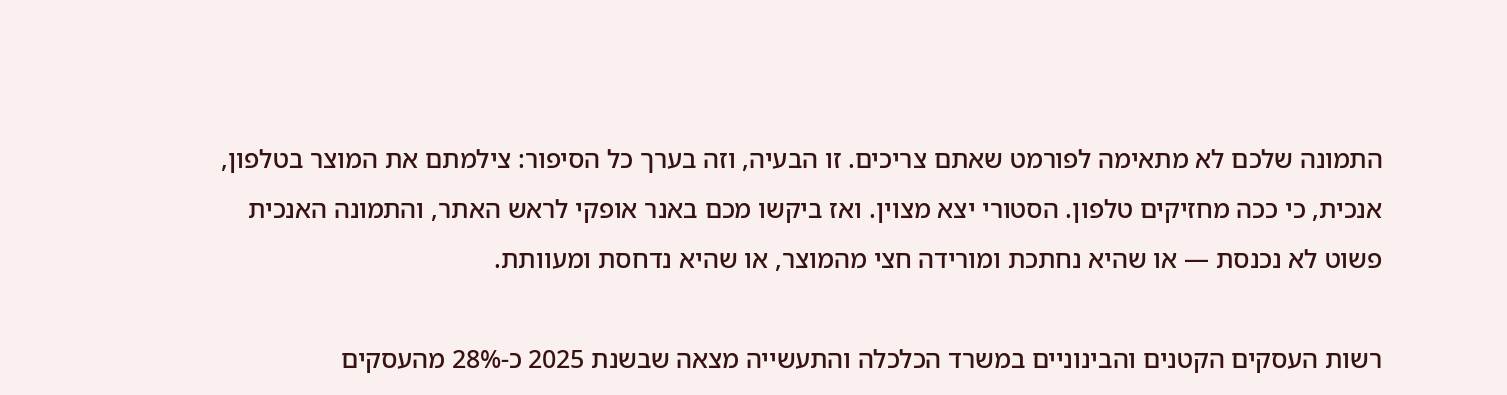התמונה שלכם לא מתאימה לפורמט שאתם צריכים. זו הבעיה, וזה בערך כל הסיפור: צילמתם את המוצר בטלפון, אנכית, כי ככה מחזיקים טלפון. הסטורי יצא מצוין. ואז ביקשו מכם באנר אופקי לראש האתר, והתמונה האנכית פשוט לא נכנסת — או שהיא נחתכת ומורידה חצי מהמוצר, או שהיא נדחסת ומעוותת.

רשות העסקים הקטנים והבינוניים במשרד הכלכלה והתעשייה מצאה שבשנת 2025 כ-28% מהעסקים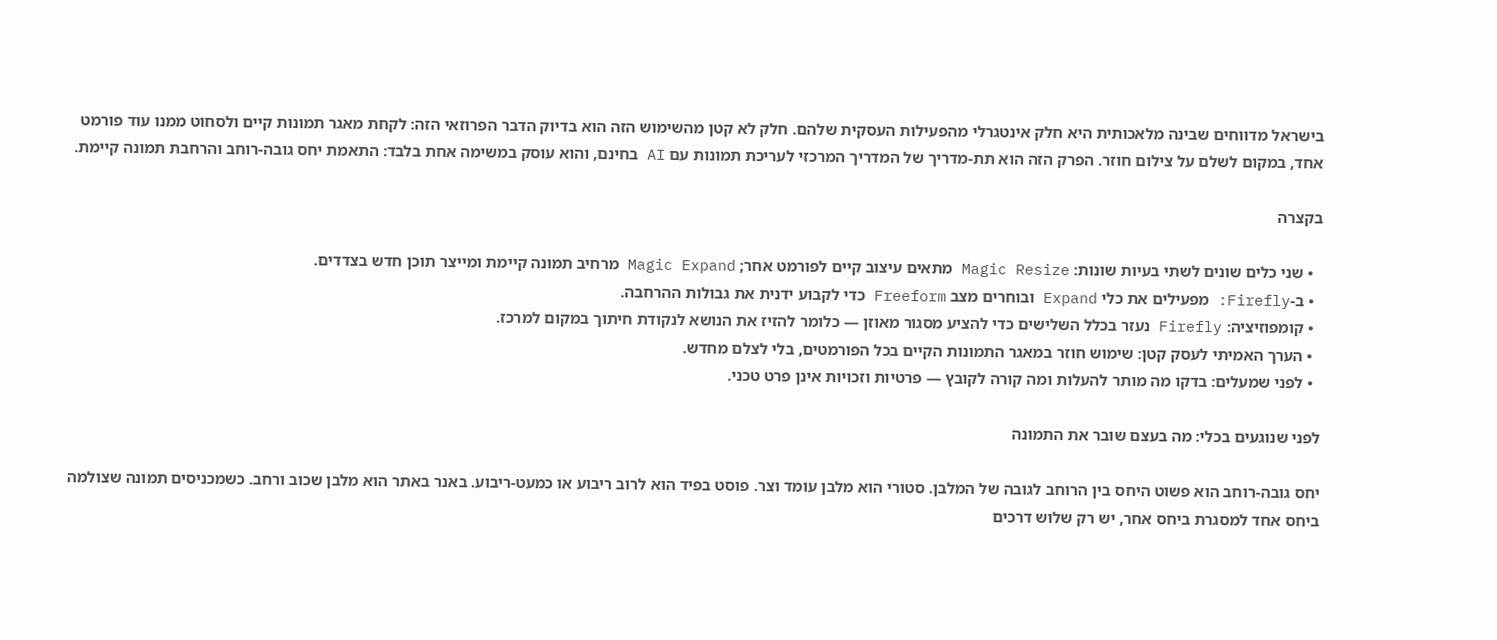בישראל מדווחים שבינה מלאכותית היא חלק אינטגרלי מהפעילות העסקית שלהם. חלק לא קטן מהשימוש הזה הוא בדיוק הדבר הפרוזאי הזה: לקחת מאגר תמונות קיים ולסחוט ממנו עוד פורמט אחד, במקום לשלם על צילום חוזר. הפרק הזה הוא תת-מדריך של המדריך המרכזי לעריכת תמונות עם AI בחינם, והוא עוסק במשימה אחת בלבד: התאמת יחס גובה-רוחב והרחבת תמונה קיימת.

בקצרה

  • שני כלים שונים לשתי בעיות שונות: Magic Resize מתאים עיצוב קיים לפורמט אחר; Magic Expand מרחיב תמונה קיימת ומייצר תוכן חדש בצדדים.
  • ב-Firefly: מפעילים את כלי Expand ובוחרים מצב Freeform כדי לקבוע ידנית את גבולות ההרחבה.
  • קומפוזיציה: Firefly נעזר בכלל השלישים כדי להציע מסגור מאוזן — כלומר להזיז את הנושא לנקודת חיתוך במקום למרכז.
  • הערך האמיתי לעסק קטן: שימוש חוזר במאגר התמונות הקיים בכל הפורמטים, בלי לצלם מחדש.
  • לפני שמעלים: בדקו מה מותר להעלות ומה קורה לקובץ — פרטיות וזכויות אינן פרט טכני.

לפני שנוגעים בכלי: מה בעצם שובר את התמונה

יחס גובה-רוחב הוא פשוט היחס בין הרוחב לגובה של המלבן. סטורי הוא מלבן עומד וצר. פוסט בפיד הוא לרוב ריבוע או כמעט-ריבוע. באנר באתר הוא מלבן שכוב ורחב. כשמכניסים תמונה שצולמה ביחס אחד למסגרת ביחס אחר, יש רק שלוש דרכים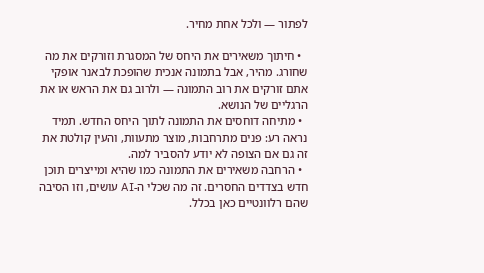לפתור — ולכל אחת מחיר.

  • חיתוך משאירים את היחס של המסגרת וזורקים את מה שחורג. מהיר, אבל בתמונה אנכית שהופכת לבאנר אופקי אתם זורקים את רוב התמונה — ולרוב גם את הראש או את הרגליים של הנושא.
  • מתיחה דוחסים את התמונה לתוך היחס החדש. תמיד נראה רע: פנים מתרחבות, מוצר מתעוות, והעין קולטת את זה גם אם הצופה לא יודע להסביר למה.
  • הרחבה משאירים את התמונה כמו שהיא ומייצרים תוכן חדש בצדדים החסרים. זה מה שכלי ה-AI עושים, וזו הסיבה שהם רלוונטיים כאן בכלל.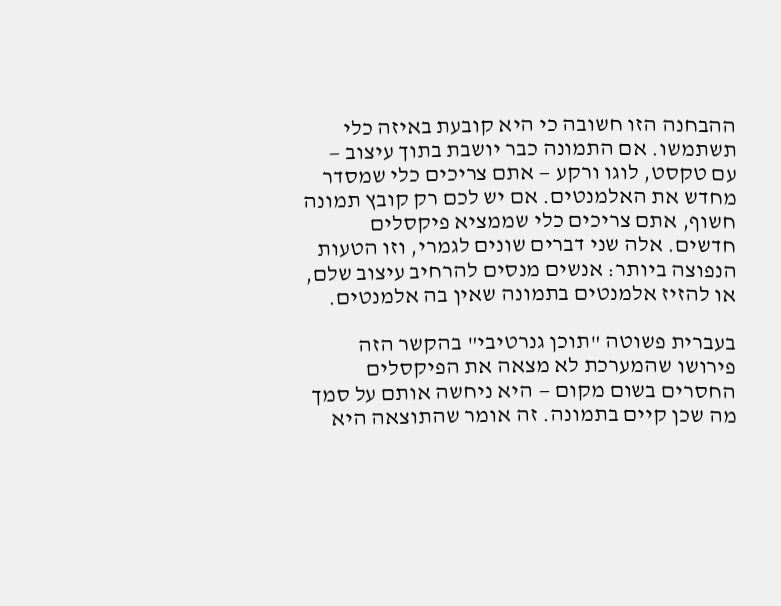ההבחנה הזו חשובה כי היא קובעת באיזה כלי תשתמשו. אם התמונה כבר יושבת בתוך עיצוב — עם טקסט, לוגו ורקע — אתם צריכים כלי שמסדר מחדש את האלמנטים. אם יש לכם רק קובץ תמונה חשוף, אתם צריכים כלי שממציא פיקסלים חדשים. אלה שני דברים שונים לגמרי, וזו הטעות הנפוצה ביותר: אנשים מנסים להרחיב עיצוב שלם, או להזיז אלמנטים בתמונה שאין בה אלמנטים.

בעברית פשוטה "תוכן גנרטיבי" בהקשר הזה פירושו שהמערכת לא מצאה את הפיקסלים החסרים בשום מקום — היא ניחשה אותם על סמך מה שכן קיים בתמונה. זה אומר שהתוצאה היא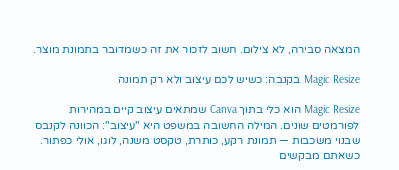המצאה סבירה, לא צילום. חשוב לזכור את זה כשמדובר בתמונת מוצר.

Magic Resize בקנבה: כשיש לכם עיצוב ולא רק תמונה

Magic Resize הוא כלי בתוך Canva שמתאים עיצוב קיים במהירות לפורמטים שונים. המילה החשובה במשפט היא "עיצוב": הכוונה לקנבס שבנוי משכבות — תמונת רקע, כותרת, טקסט משנה, לוגו, אולי כפתור. כשאתם מבקשים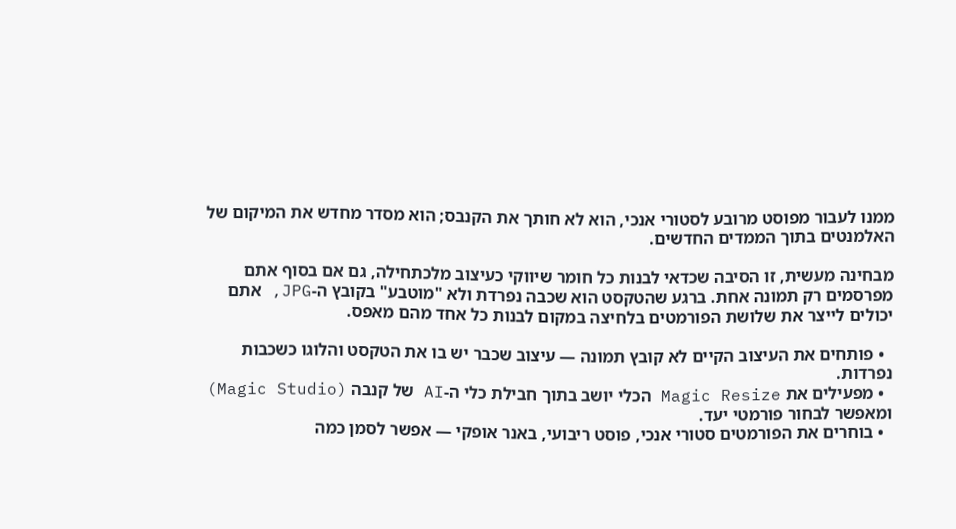ממנו לעבור מפוסט מרובע לסטורי אנכי, הוא לא חותך את הקנבס; הוא מסדר מחדש את המיקום של האלמנטים בתוך הממדים החדשים.

מבחינה מעשית, זו הסיבה שכדאי לבנות כל חומר שיווקי כעיצוב מלכתחילה, גם אם בסוף אתם מפרסמים רק תמונה אחת. ברגע שהטקסט הוא שכבה נפרדת ולא "מוטבע" בקובץ ה-JPG, אתם יכולים לייצר את שלושת הפורמטים בלחיצה במקום לבנות כל אחד מהם מאפס.

  • פותחים את העיצוב הקיים לא קובץ תמונה — עיצוב שכבר יש בו את הטקסט והלוגו כשכבות נפרדות.
  • מפעילים את Magic Resize הכלי יושב בתוך חבילת כלי ה-AI של קנבה (Magic Studio) ומאפשר לבחור פורמטי יעד.
  • בוחרים את הפורמטים סטורי אנכי, פוסט ריבועי, באנר אופקי — אפשר לסמן כמה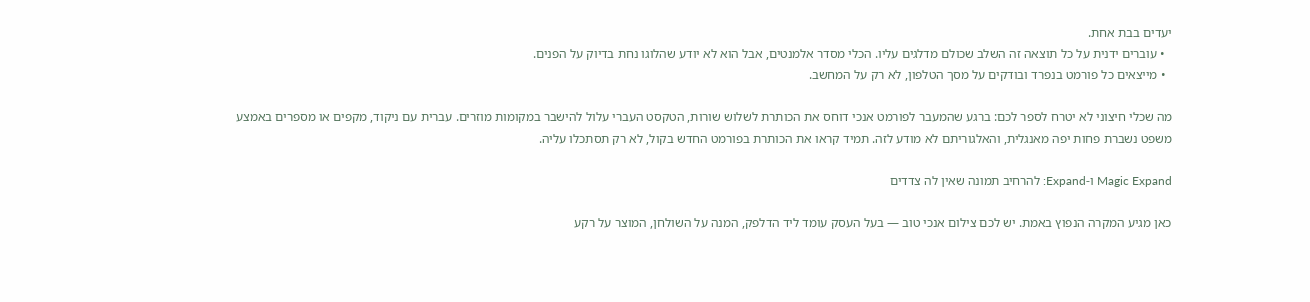יעדים בבת אחת.
  • עוברים ידנית על כל תוצאה זה השלב שכולם מדלגים עליו. הכלי מסדר אלמנטים, אבל הוא לא יודע שהלוגו נחת בדיוק על הפנים.
  • מייצאים כל פורמט בנפרד ובודקים על מסך הטלפון, לא רק על המחשב.

מה שכלי חיצוני לא יטרח לספר לכם: ברגע שהמעבר לפורמט אנכי דוחס את הכותרת לשלוש שורות, הטקסט העברי עלול להישבר במקומות מוזרים. עברית עם ניקוד, מקפים או מספרים באמצע משפט נשברת פחות יפה מאנגלית, והאלגוריתם לא מודע לזה. תמיד קראו את הכותרת בפורמט החדש בקול, לא רק תסתכלו עליה.

Magic Expand ו-Expand: להרחיב תמונה שאין לה צדדים

כאן מגיע המקרה הנפוץ באמת. יש לכם צילום אנכי טוב — בעל העסק עומד ליד הדלפק, המנה על השולחן, המוצר על רקע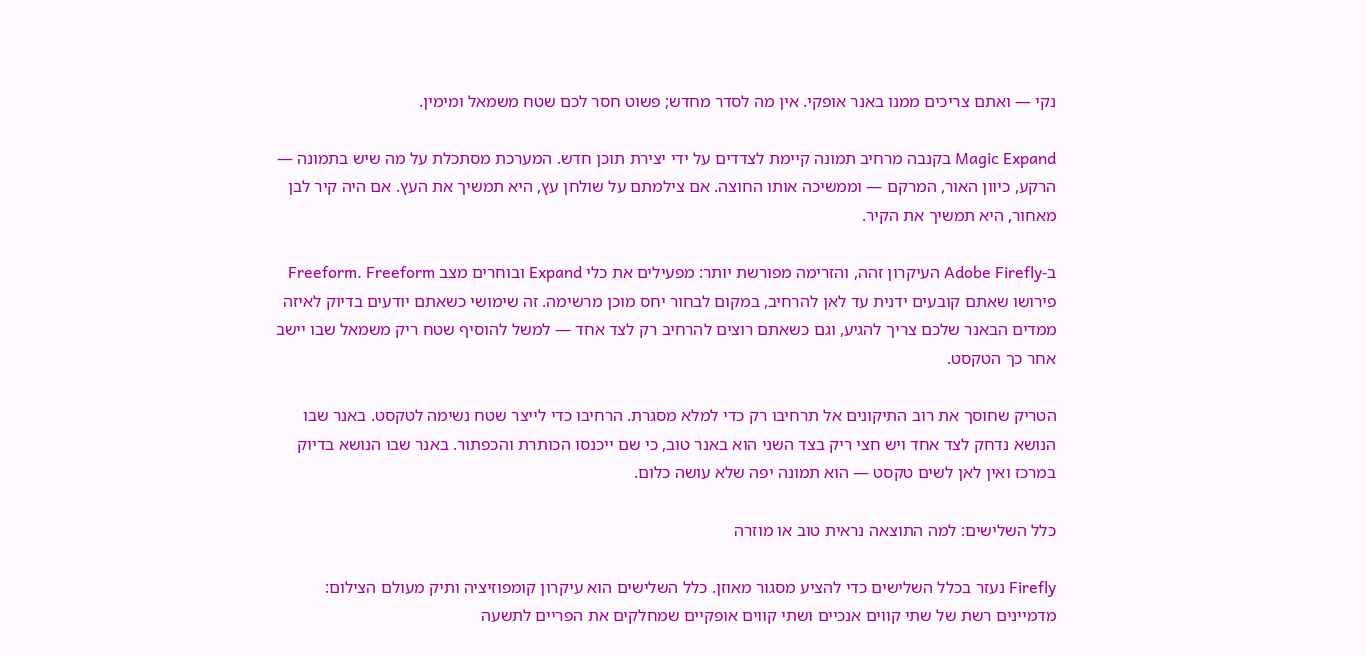נקי — ואתם צריכים ממנו באנר אופקי. אין מה לסדר מחדש; פשוט חסר לכם שטח משמאל ומימין.

Magic Expand בקנבה מרחיב תמונה קיימת לצדדים על ידי יצירת תוכן חדש. המערכת מסתכלת על מה שיש בתמונה — הרקע, כיוון האור, המרקם — וממשיכה אותו החוצה. אם צילמתם על שולחן עץ, היא תמשיך את העץ. אם היה קיר לבן מאחור, היא תמשיך את הקיר.

ב-Adobe Firefly העיקרון זהה, והזרימה מפורשת יותר: מפעילים את כלי Expand ובוחרים מצב Freeform. Freeform פירושו שאתם קובעים ידנית עד לאן להרחיב, במקום לבחור יחס מוכן מרשימה. זה שימושי כשאתם יודעים בדיוק לאיזה ממדים הבאנר שלכם צריך להגיע, וגם כשאתם רוצים להרחיב רק לצד אחד — למשל להוסיף שטח ריק משמאל שבו יישב אחר כך הטקסט.

הטריק שחוסך את רוב התיקונים אל תרחיבו רק כדי למלא מסגרת. הרחיבו כדי לייצר שטח נשימה לטקסט. באנר שבו הנושא נדחק לצד אחד ויש חצי ריק בצד השני הוא באנר טוב, כי שם ייכנסו הכותרת והכפתור. באנר שבו הנושא בדיוק במרכז ואין לאן לשים טקסט — הוא תמונה יפה שלא עושה כלום.

כלל השלישים: למה התוצאה נראית טוב או מוזרה

Firefly נעזר בכלל השלישים כדי להציע מסגור מאוזן. כלל השלישים הוא עיקרון קומפוזיציה ותיק מעולם הצילום: מדמיינים רשת של שתי קווים אנכיים ושתי קווים אופקיים שמחלקים את הפריים לתשעה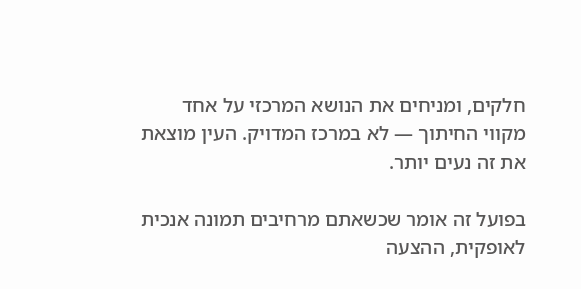חלקים, ומניחים את הנושא המרכזי על אחד מקווי החיתוך — לא במרכז המדויק. העין מוצאת את זה נעים יותר.

בפועל זה אומר שכשאתם מרחיבים תמונה אנכית לאופקית, ההצעה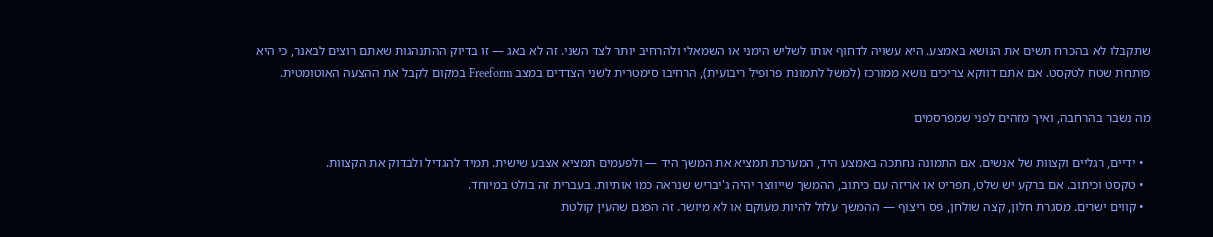שתקבלו לא בהכרח תשים את הנושא באמצע. היא עשויה לדחוף אותו לשליש הימני או השמאלי ולהרחיב יותר לצד השני. זה לא באג — זו בדיוק ההתנהגות שאתם רוצים לבאנר, כי היא פותחת שטח לטקסט. אם אתם דווקא צריכים נושא ממורכז (למשל לתמונת פרופיל ריבועית), הרחיבו סימטרית לשני הצדדים במצב Freeform במקום לקבל את ההצעה האוטומטית.

מה נשבר בהרחבה, ואיך מזהים לפני שמפרסמים

  • ידיים, רגליים וקצוות של אנשים. אם התמונה נחתכה באמצע היד, המערכת תמציא את המשך היד — ולפעמים תמציא אצבע שישית. תמיד להגדיל ולבדוק את הקצוות.
  • טקסט וכיתוב. אם ברקע יש שלט, תפריט או אריזה עם כיתוב, ההמשך שייווצר יהיה ג'יבריש שנראה כמו אותיות. בעברית זה בולט במיוחד.
  • קווים ישרים. מסגרת חלון, קצה שולחן, פס ריצוף — ההמשך עלול להיות מעוקם או לא מיושר. זה הפגם שהעין קולטת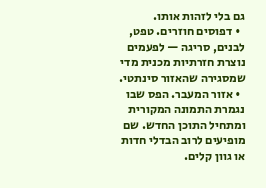גם בלי לזהות אותו.
  • דפוסים חוזרים. טפט, לבנים, סריגה — לפעמים נוצרת חזרתיות מכנית מדי שמסגירה שהאזור סינתטי.
  • אזור המעבר. הפס שבו נגמרת התמונה המקורית ומתחיל התוכן החדש. שם מופיעים לרוב הבדלי חדות או גוון קלים.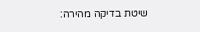שיטת בדיקה מהירה: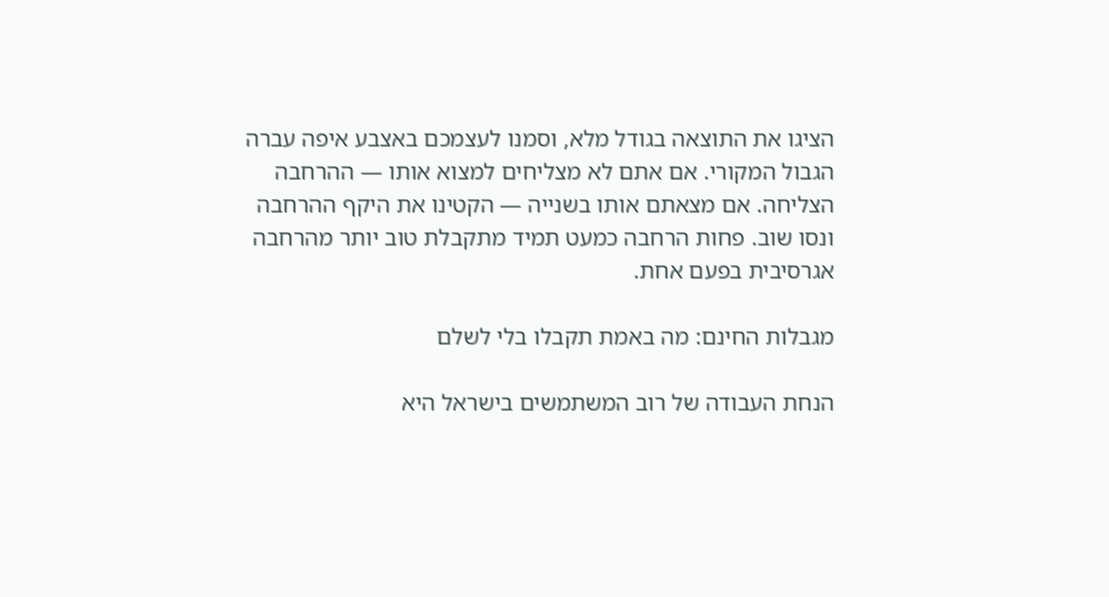הציגו את התוצאה בגודל מלא, וסמנו לעצמכם באצבע איפה עברה הגבול המקורי. אם אתם לא מצליחים למצוא אותו — ההרחבה הצליחה. אם מצאתם אותו בשנייה — הקטינו את היקף ההרחבה ונסו שוב. פחות הרחבה כמעט תמיד מתקבלת טוב יותר מהרחבה אגרסיבית בפעם אחת.

מגבלות החינם: מה באמת תקבלו בלי לשלם

הנחת העבודה של רוב המשתמשים בישראל היא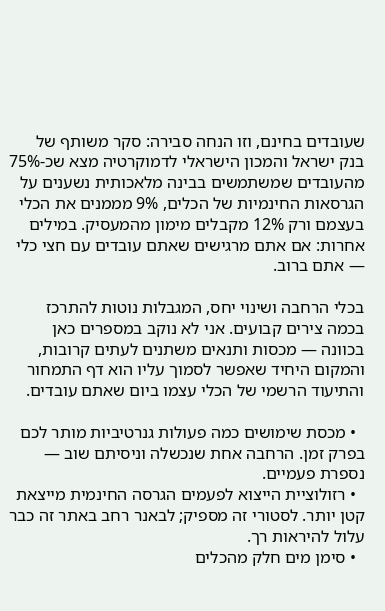שעובדים בחינם, וזו הנחה סבירה: סקר משותף של בנק ישראל והמכון הישראלי לדמוקרטיה מצא שכ-75% מהעובדים שמשתמשים בבינה מלאכותית נשענים על הגרסאות החינמיות של הכלים, 9% מממנים את הכלי בעצמם ורק 12% מקבלים מימון מהמעסיק. במילים אחרות: אם אתם מרגישים שאתם עובדים עם חצי כלי — אתם ברוב.

בכלי הרחבה ושינוי יחס, המגבלות נוטות להתרכז בכמה צירים קבועים. אני לא נוקב במספרים כאן בכוונה — מכסות ותנאים משתנים לעתים קרובות, והמקום היחיד שאפשר לסמוך עליו הוא דף התמחור והתיעוד הרשמי של הכלי עצמו ביום שאתם עובדים.

  • מכסת שימושים כמה פעולות גנרטיביות מותר לכם בפרק זמן. הרחבה אחת שנכשלה וניסיתם שוב — נספרת פעמיים.
  • רזולוציית הייצוא לפעמים הגרסה החינמית מייצאת קטן יותר. לסטורי זה מספיק; לבאנר רחב באתר זה כבר עלול להיראות רך.
  • סימן מים חלק מהכלים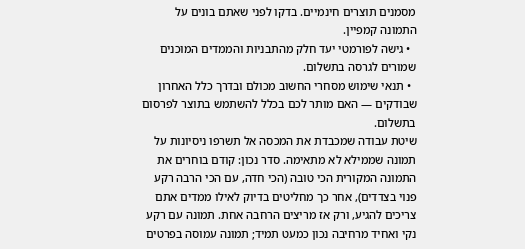מסמנים תוצרים חינמיים. בדקו לפני שאתם בונים על התמונה קמפיין.
  • גישה לפורמטי יעד חלק מהתבניות והממדים המוכנים שמורים לגרסה בתשלום.
  • תנאי שימוש מסחרי החשוב מכולם ובדרך כלל האחרון שבודקים — האם מותר לכם בכלל להשתמש בתוצר לפרסום בתשלום.
שיטת עבודה שמכבדת את המכסה אל תשרפו ניסיונות על תמונה שממילא לא מתאימה. סדר נכון: קודם בוחרים את התמונה המקורית הכי טובה (הכי חדה, עם הכי הרבה רקע פנוי בצדדים), אחר כך מחליטים בדיוק לאילו ממדים אתם צריכים להגיע, ורק אז מריצים הרחבה אחת. תמונה עם רקע נקי ואחיד מרחיבה נכון כמעט תמיד; תמונה עמוסה בפרטים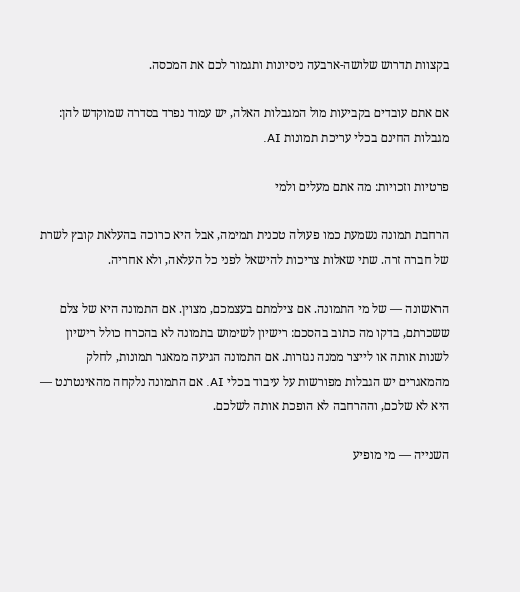בקצוות תדרוש שלושה-ארבעה ניסיונות ותגמור לכם את המכסה.

אם אתם עובדים בקביעות מול המגבלות האלה, יש עמוד נפרד בסדרה שמוקדש להן: מגבלות החינם בכלי עריכת תמונות AI.

פרטיות וזכויות: מה אתם מעלים ולמי

הרחבת תמונה נשמעת כמו פעולה טכנית תמימה, אבל היא כרוכה בהעלאת קובץ לשרת של חברה זרה. שתי שאלות צריכות להישאל לפני כל העלאה, ולא אחריה.

הראשונה — של מי התמונה. אם צילמתם בעצמכם, מצוין. אם התמונה היא של צלם ששכרתם, בדקו מה כתוב בהסכם: רישיון לשימוש בתמונה לא בהכרח כולל רישיון לשנות אותה או לייצר ממנה נגזרות. אם התמונה הגיעה ממאגר תמונות, לחלק מהמאגרים יש הגבלות מפורשות על עיבוד בכלי AI. אם התמונה נלקחה מהאינטרנט — היא לא שלכם, וההרחבה לא הופכת אותה לשלכם.

השנייה — מי מופיע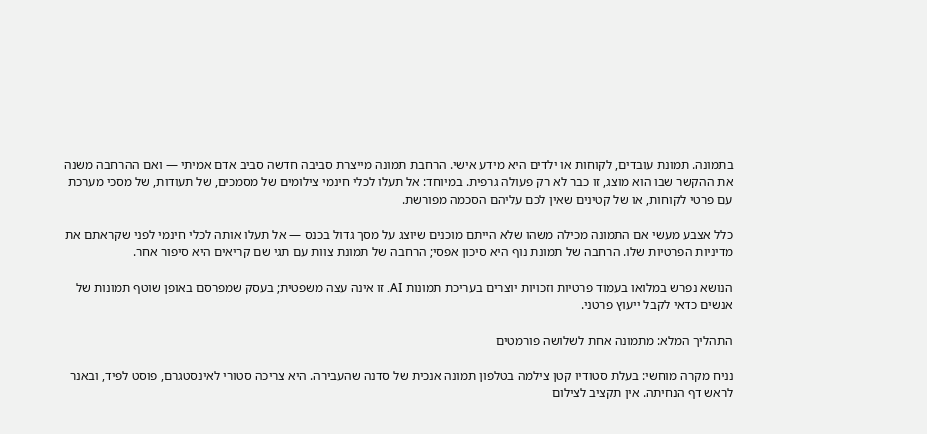בתמונה. תמונת עובדים, לקוחות או ילדים היא מידע אישי. הרחבת תמונה מייצרת סביבה חדשה סביב אדם אמיתי — ואם ההרחבה משנה את ההקשר שבו הוא מוצג, זו כבר לא רק פעולה גרפית. במיוחד: אל תעלו לכלי חינמי צילומים של מסמכים, של תעודות, של מסכי מערכת עם פרטי לקוחות, או של קטינים שאין לכם עליהם הסכמה מפורשת.

כלל אצבע מעשי אם התמונה מכילה משהו שלא הייתם מוכנים שיוצג על מסך גדול בכנס — אל תעלו אותה לכלי חינמי לפני שקראתם את מדיניות הפרטיות שלו. הרחבה של תמונת נוף היא סיכון אפסי; הרחבה של תמונת צוות עם תגי שם קריאים היא סיפור אחר.

הנושא נפרש במלואו בעמוד פרטיות וזכויות יוצרים בעריכת תמונות AI. זו אינה עצה משפטית; בעסק שמפרסם באופן שוטף תמונות של אנשים כדאי לקבל ייעוץ פרטני.

התהליך המלא: מתמונה אחת לשלושה פורמטים

נניח מקרה מוחשי: בעלת סטודיו קטן צילמה בטלפון תמונה אנכית של סדנה שהעבירה. היא צריכה סטורי לאינסטגרם, פוסט לפיד, ובאנר לראש דף הנחיתה. אין תקציב לצילום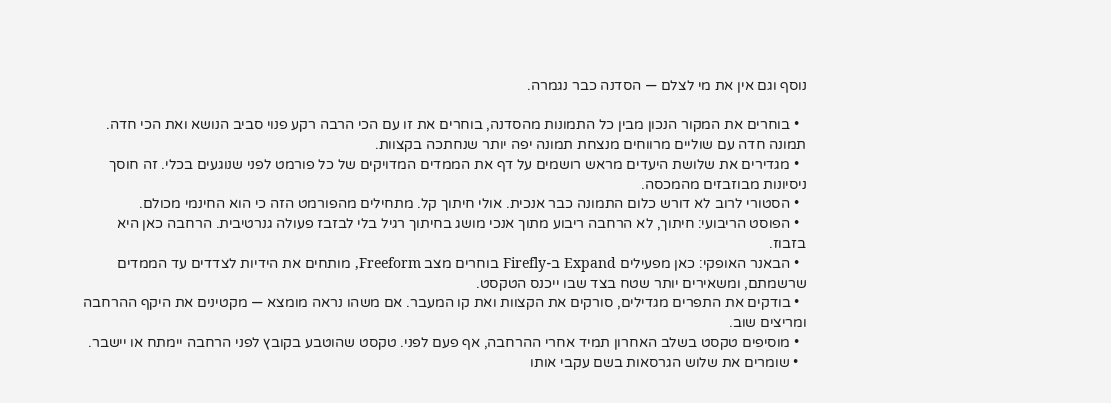נוסף וגם אין את מי לצלם — הסדנה כבר נגמרה.

  • בוחרים את המקור הנכון מבין כל התמונות מהסדנה, בוחרים את זו עם הכי הרבה רקע פנוי סביב הנושא ואת הכי חדה. תמונה חדה עם שוליים מרווחים מנצחת תמונה יפה יותר שנחתכה בקצוות.
  • מגדירים את שלושת היעדים מראש רושמים על דף את הממדים המדויקים של כל פורמט לפני שנוגעים בכלי. זה חוסך ניסיונות מבוזבזים מהמכסה.
  • הסטורי לרוב לא דורש כלום התמונה כבר אנכית. אולי חיתוך קל. מתחילים מהפורמט הזה כי הוא החינמי מכולם.
  • הפוסט הריבועי: חיתוך, לא הרחבה ריבוע מתוך אנכי מושג בחיתוך רגיל בלי לבזבז פעולה גנרטיבית. הרחבה כאן היא בזבוז.
  • הבאנר האופקי: כאן מפעילים Expand ב-Firefly בוחרים מצב Freeform, מותחים את הידיות לצדדים עד הממדים שרשמתם, ומשאירים יותר שטח בצד שבו ייכנס הטקסט.
  • בודקים את התפרים מגדילים, סורקים את הקצוות ואת קו המעבר. אם משהו נראה מומצא — מקטינים את היקף ההרחבה ומריצים שוב.
  • מוסיפים טקסט בשלב האחרון תמיד אחרי ההרחבה, אף פעם לפני. טקסט שהוטבע בקובץ לפני הרחבה יימתח או יישבר.
  • שומרים את שלוש הגרסאות בשם עקבי אותו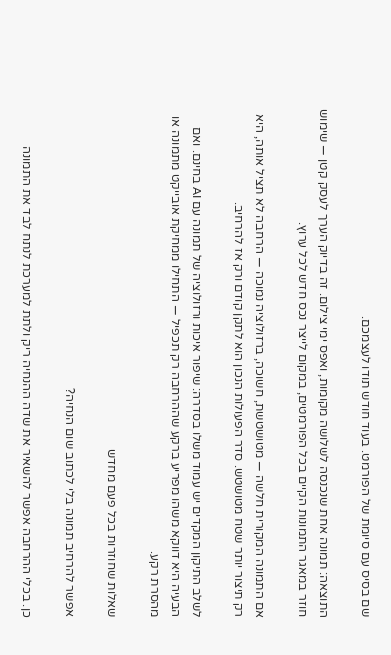שם בסיס עם סיומת של הפורמט. בעוד חודש תודו לעצמכם.

התוצאה: תמונה אחת שנכנסה לשלושה מקומות, ואפס ימי צילום. זה בדיוק הערך לעסק קטן — שימוש חוזר במאגר התמונות הקיים בכל הפורמטים, במקום לייצר נכס חדש לכל ערוץ.

אם התמונה המקורית חלשה — מטושטשת, חשוכה, ברזולוציה נמוכה — הרחבה לא תציל אותה, היא רק תיצור יותר שטח מטושטש. סדר הפעולות הנכון הוא לתקן קודם ורק אז להרחיב.

לשלב התיקון המקדים יש עמוד משלו בסדרה: שיפור איכות ורזולוציה של תמונה עם AI בחינם. ואם הבעיה היא דווקא משהו מפריע ברקע שההרחבה רק תכפיל — התחילו ממחיקת אובייקט מתמונה או מהסרת רקע.

שאלות שחוזרות בכל פעם מחדש

אפשר להרחיב תמונה בלי לכתוב שום הנחיה?

כן. בכלי ההרחבה אפשר להשאיר את שדה ההנחיה ריק ולתת למערכת לנתח לבד את התמונה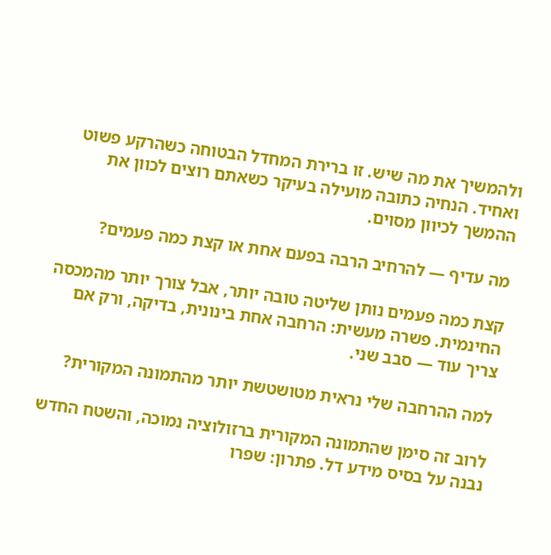ולהמשיך את מה שיש. זו ברירת המחדל הבטוחה כשהרקע פשוט ואחיד. הנחיה כתובה מועילה בעיקר כשאתם רוצים לכוון את ההמשך לכיוון מסוים.

מה עדיף — להרחיב הרבה בפעם אחת או קצת כמה פעמים?

קצת כמה פעמים נותן שליטה טובה יותר, אבל צורך יותר מהמכסה החינמית. פשרה מעשית: הרחבה אחת בינונית, בדיקה, ורק אם צריך עוד — סבב שני.

למה ההרחבה שלי נראית מטושטשת יותר מהתמונה המקורית?

לרוב זה סימן שהתמונה המקורית ברזולוציה נמוכה, והשטח החדש נבנה על בסיס מידע דל. פתרון: שפרו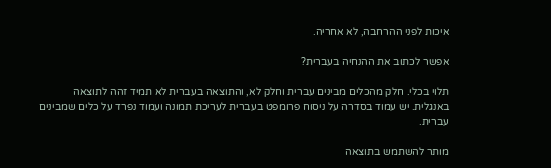איכות לפני ההרחבה, לא אחריה.

אפשר לכתוב את ההנחיה בעברית?

תלוי בכלי. חלק מהכלים מבינים עברית וחלק לא, והתוצאה בעברית לא תמיד זהה לתוצאה באנגלית. יש עמוד בסדרה על ניסוח פרומפט בעברית לעריכת תמונה ועמוד נפרד על כלים שמבינים עברית.

מותר להשתמש בתוצאה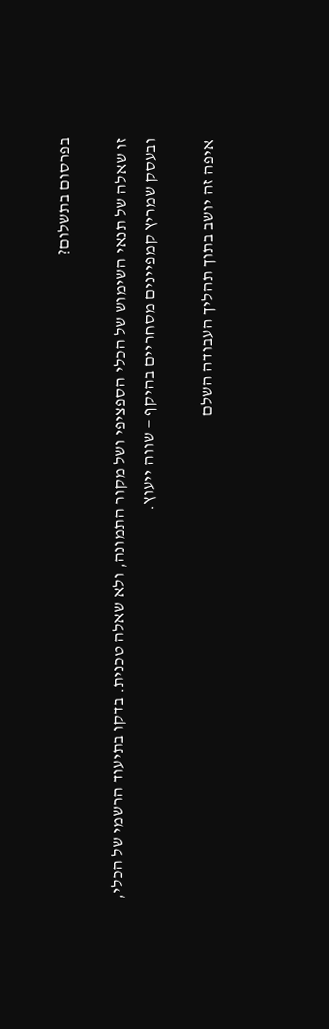בפרסום בתשלום?

זו שאלה של תנאי השימוש של הכלי הספציפי ושל מקור התמונה, ולא שאלה טכנית. בדקו בתיעוד הרשמי של הכלי, ובעסק שמריץ קמפיינים מסחריים בהיקף — שווה ייעוץ.

איפה זה יושב בתוך תהליך העבודה השלם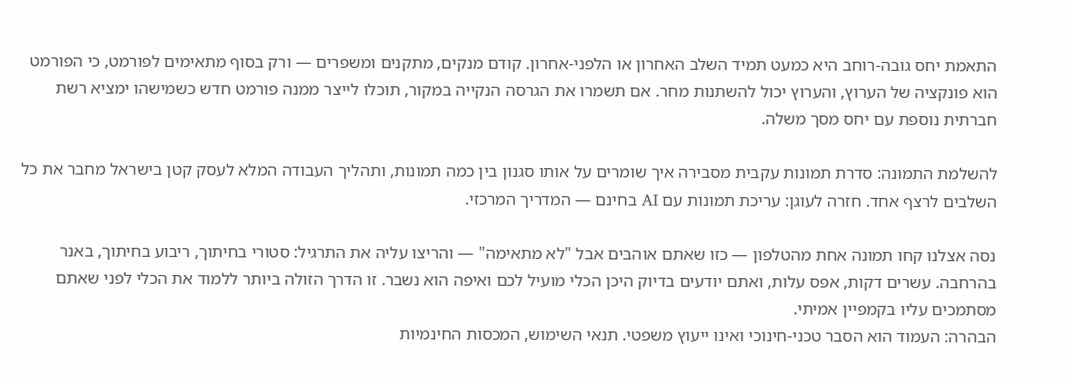התאמת יחס גובה-רוחב היא כמעט תמיד השלב האחרון או הלפני-אחרון. קודם מנקים, מתקנים ומשפרים — ורק בסוף מתאימים לפורמט, כי הפורמט הוא פונקציה של הערוץ, והערוץ יכול להשתנות מחר. אם תשמרו את הגרסה הנקייה במקור, תוכלו לייצר ממנה פורמט חדש כשמישהו ימציא רשת חברתית נוספת עם יחס מסך משלה.

להשלמת התמונה: סדרת תמונות עקבית מסבירה איך שומרים על אותו סגנון בין כמה תמונות, ותהליך העבודה המלא לעסק קטן בישראל מחבר את כל השלבים לרצף אחד. חזרה לעוגן: עריכת תמונות עם AI בחינם — המדריך המרכזי.

נסה אצלנו קחו תמונה אחת מהטלפון — כזו שאתם אוהבים אבל "לא מתאימה" — והריצו עליה את התרגיל: סטורי בחיתוך, ריבוע בחיתוך, באנר בהרחבה. עשרים דקות, אפס עלות, ואתם יודעים בדיוק היכן הכלי מועיל לכם ואיפה הוא נשבר. זו הדרך הזולה ביותר ללמוד את הכלי לפני שאתם מסתמכים עליו בקמפיין אמיתי.
הבהרה: העמוד הוא הסבר טכני-חינוכי ואינו ייעוץ משפטי. תנאי השימוש, המכסות החינמיות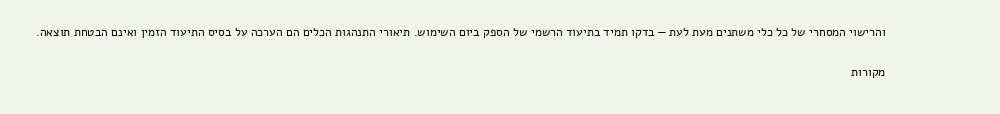והרישוי המסחרי של כל כלי משתנים מעת לעת — בדקו תמיד בתיעוד הרשמי של הספק ביום השימוש. תיאורי התנהגות הכלים הם הערכה על בסיס התיעוד הזמין ואינם הבטחת תוצאה.

מקורות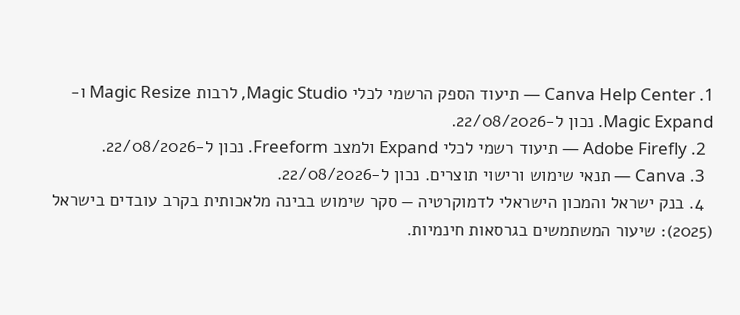1. Canva Help Center — תיעוד הספק הרשמי לכלי Magic Studio, לרבות Magic Resize ו-Magic Expand. נכון ל-22/08/2026.
  2. Adobe Firefly — תיעוד רשמי לכלי Expand ולמצב Freeform. נכון ל-22/08/2026.
  3. Canva — תנאי שימוש ורישוי תוצרים. נכון ל-22/08/2026.
  4. בנק ישראל והמכון הישראלי לדמוקרטיה — סקר שימוש בבינה מלאכותית בקרב עובדים בישראל (2025): שיעור המשתמשים בגרסאות חינמיות.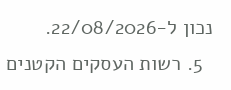נכון ל-22/08/2026.
  5. רשות העסקים הקטנים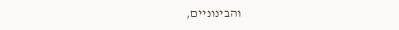והבינוניים,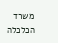משרד הכלכלה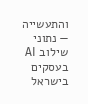והתעשייה — נתוני שילוב AI בעסקים בישראל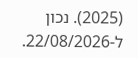(2025). נכון ל-22/08/2026.